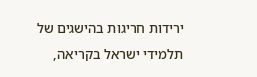ירידות חריגות בהישגים של תלמידי ישראל בקריאה,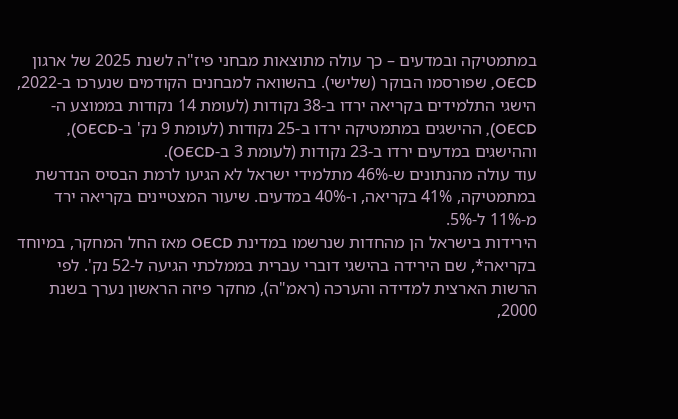במתמטיקה ובמדעים – כך עולה מתוצאות מבחני פיז"ה לשנת 2025 של ארגון OECD, שפורסמו הבוקר (שלישי). בהשוואה למבחנים הקודמים שנערכו ב-2022, הישגי התלמידים בקריאה ירדו ב-38 נקודות (לעומת 14 נקודות בממוצע ה-OECD), ההישגים במתמטיקה ירדו ב-25 נקודות (לעומת 9 נק' ב-OECD), וההישגים במדעים ירדו ב-23 נקודות (לעומת 3 ב-OECD).
עוד עולה מהנתונים ש-46% מתלמידי ישראל לא הגיעו לרמת הבסיס הנדרשת במתמטיקה, 41% בקריאה, ו-40% במדעים. שיעור המצטיינים בקריאה ירד מ-11% ל-5%.
הירידות בישראל הן מהחדות שנרשמו במדינת OECD מאז החל המחקר, במיוחד בקריאה*, שם הירידה בהישגי דוברי עברית בממלכתי הגיעה ל-52 נק'. לפי הרשות הארצית למדידה והערכה (ראמ"ה), מחקר פיזה הראשון נערך בשנת 2000,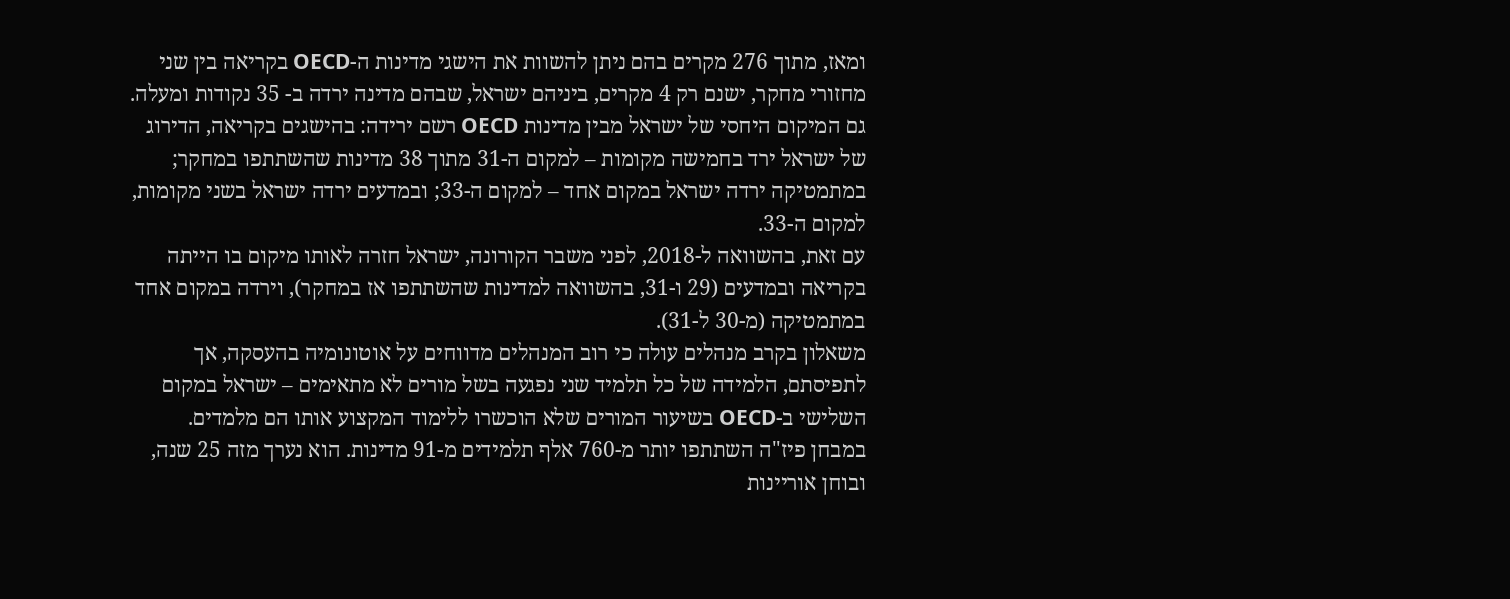ומאז, מתוך 276 מקרים בהם ניתן להשוות את הישגי מדינות ה-OECD בקריאה בין שני מחזורי מחקר, ישנם רק 4 מקרים, ביניהם ישראל, שבהם מדינה ירדה ב- 35 נקודות ומעלה.
גם המיקום היחסי של ישראל מבין מדינות OECD רשם ירידה: בהישגים בקריאה, הדירוג של ישראל ירד בחמישה מקומות – למקום ה-31 מתוך 38 מדינות שהשתתפו במחקר; במתמטיקה ירדה ישראל במקום אחד – למקום ה-33; ובמדעים ירדה ישראל בשני מקומות, למקום ה-33.
עם זאת, בהשוואה ל-2018, לפני משבר הקורונה, ישראל חזרה לאותו מיקום בו הייתה בקריאה ובמדעים (29 ו-31, בהשוואה למדינות שהשתתפו אז במחקר), וירדה במקום אחד במתמטיקה (מ-30 ל-31).
משאלון בקרב מנהלים עולה כי רוב המנהלים מדווחים על אוטונומיה בהעסקה, אך לתפיסתם, הלמידה של כל תלמיד שני נפגעה בשל מורים לא מתאימים – ישראל במקום השלישי ב-OECD בשיעור המורים שלא הוכשרו ללימוד המקצוע אותו הם מלמדים.
במבחן פיז"ה השתתפו יותר מ-760 אלף תלמידים מ-91 מדינות. הוא נערך מזה 25 שנה, ובוחן אוריינות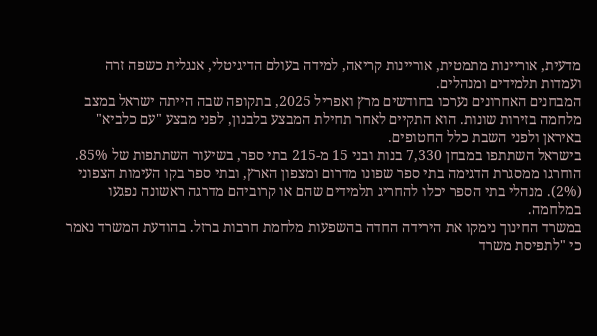מדעית, אוריינות מתמטית, אוריינות קריאה, למידה בעולם הדיגיטלי, אנגלית כשפה זרה ועמדות תלמידים ומנהלים.
המבחנים האחרונים נערכו בחודשים מרץ ואפריל 2025, בתקופה שבה הייתה ישראל במצב מלחמה בזירות שונות. הוא התקיים לאחר תחילת המבצע בלבנון, לפני מבצע "עם כלביא" באיראן ולפני השבת כלל החטופים.
בישראל השתתפו במבחן 7,330 בנות ובני 15 מ-215 בתי ספר, בשיעור השתתפות של 85%. הוחרגו ממסגרת הדגימה בתי ספר שפונו מדרום ומצפון הארץ, ובתי ספר בקו העימות הצפוני (2%). מנהלי בתי הספר יכלו להחריג תלמידים שהם או קרוביהם מדרגה ראשונה נפגעו במלחמה.
במשרד החינוך נימקו את הירידה החדה בהשפעות מלחמת חרבות ברזל. בהודעת המשרד נאמר כי "לתפיסת משרד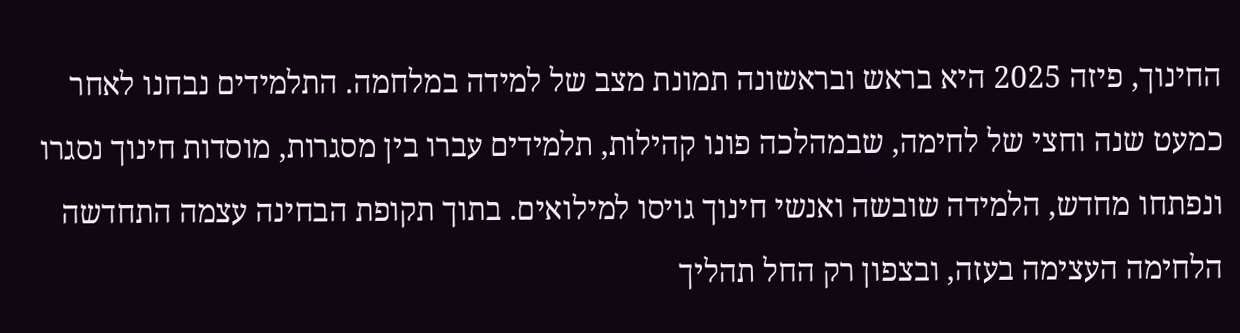החינוך, פיזה 2025 היא בראש ובראשונה תמונת מצב של למידה במלחמה. התלמידים נבחנו לאחר כמעט שנה וחצי של לחימה, שבמהלכה פונו קהילות, תלמידים עברו בין מסגרות, מוסדות חינוך נסגרו ונפתחו מחדש, הלמידה שובשה ואנשי חינוך גויסו למילואים. בתוך תקופת הבחינה עצמה התחדשה הלחימה העצימה בעזה, ובצפון רק החל תהליך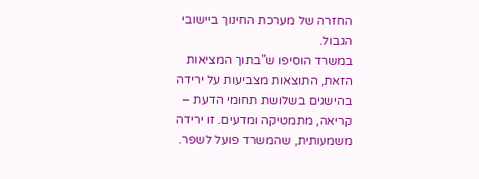החזרה של מערכת החינוך ביישובי הגבול.
במשרד הוסיפו ש"בתוך המציאות הזאת, התוצאות מצביעות על ירידה בהישגים בשלושת תחומי הדעת – קריאה, מתמטיקה ומדעים. זו ירידה משמעותית, שהמשרד פועל לשפר.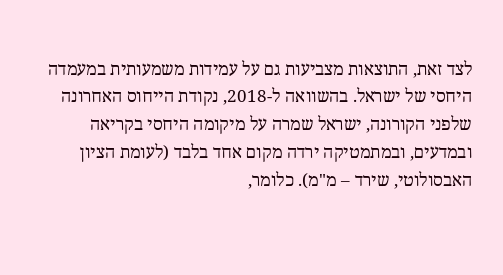לצד זאת, התוצאות מצביעות גם על עמידות משמעותית במעמדה היחסי של ישראל. בהשוואה ל-2018, נקודת הייחוס האחרונה שלפני הקורונה, ישראל שמרה על מיקומה היחסי בקריאה ובמדעים, ובמתמטיקה ירדה מקום אחד בלבד (לעומת הציון האבסולוטי, שירד – מ"מ). כלומר,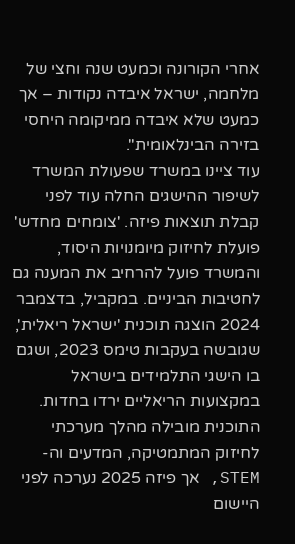אחרי הקורונה וכמעט שנה וחצי של מלחמה, ישראל איבדה נקודות – אך כמעט שלא איבדה ממיקומה היחסי בזירה הבינלאומית".
עוד ציינו במשרד שפעולת המשרד לשיפור ההישגים החלה עוד לפני קבלת תוצאות פיזה. 'צומחים מחדש' פועלת לחיזוק מיומנויות היסוד, והמשרד פועל להרחיב את המענה גם לחטיבות הביניים. במקביל, בדצמבר 2024 הוצגה תוכנית 'ישראל ריאלית', שגובשה בעקבות טימס 2023, ושגם בו הישגי התלמידים בישראל במקצועות הריאליים ירדו בחדות. התוכנית מובילה מהלך מערכתי לחיזוק המתמטיקה, המדעים וה-STEM, אך פיזה 2025 נערכה לפני היישום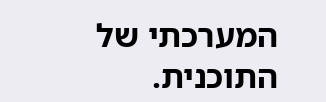המערכתי של התוכנית.